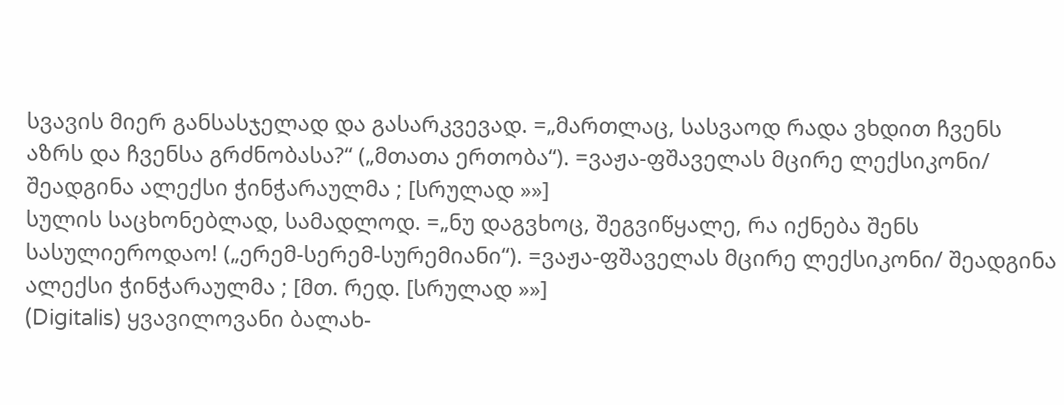სვავის მიერ განსასჯელად და გასარკვევად. =„მართლაც, სასვაოდ რადა ვხდით ჩვენს აზრს და ჩვენსა გრძნობასა?“ („მთათა ერთობა“). =ვაჟა-ფშაველას მცირე ლექსიკონი/ შეადგინა ალექსი ჭინჭარაულმა ; [სრულად »»]
სულის საცხონებლად, სამადლოდ. =„ნუ დაგვხოც, შეგვიწყალე, რა იქნება შენს სასულიეროდაო! („ერემ-სერემ-სურემიანი“). =ვაჟა-ფშაველას მცირე ლექსიკონი/ შეადგინა ალექსი ჭინჭარაულმა ; [მთ. რედ. [სრულად »»]
(Digitalis) ყვავილოვანი ბალახ-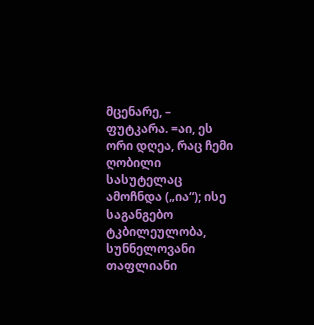მცენარე, – ფუტკარა. =აი, ეს ორი დღეა, რაც ჩემი ღობილი სასუტელაც ამოჩნდა („ია“); ისე საგანგებო ტკბილეულობა, სუნნელოვანი თაფლიანი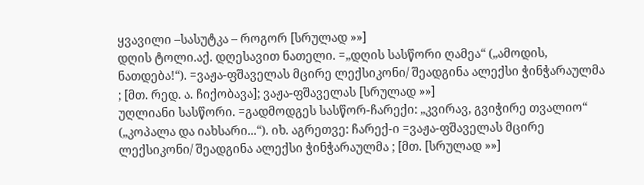ყვავილი –სასუტკა – როგორ [სრულად »»]
დღის ტოლი.აქ. დღესავით ნათელი. =„დღის სასწორი ღამეა“ („ამოდის, ნათდება!“). =ვაჟა-ფშაველას მცირე ლექსიკონი/ შეადგინა ალექსი ჭინჭარაულმა ; [მთ. რედ. ა. ჩიქობავა]; ვაჟა-ფშაველას [სრულად »»]
უღლიანი სასწორი. =გადმოდგეს სასწორ-ჩარექი: „კვირავ, გვიჭირე თვალიო“ („კოპალა და იახსარი...“). იხ. აგრეთვე: ჩარექ-ი =ვაჟა-ფშაველას მცირე ლექსიკონი/ შეადგინა ალექსი ჭინჭარაულმა ; [მთ. [სრულად »»]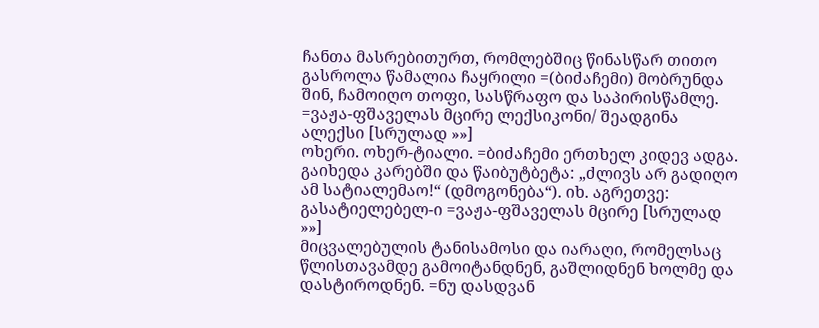ჩანთა მასრებითურთ, რომლებშიც წინასწარ თითო გასროლა წამალია ჩაყრილი =(ბიძაჩემი) მობრუნდა შინ, ჩამოიღო თოფი, სასწრაფო და საპირისწამლე. =ვაჟა-ფშაველას მცირე ლექსიკონი/ შეადგინა ალექსი [სრულად »»]
ოხერი. ოხერ-ტიალი. =ბიძაჩემი ერთხელ კიდევ ადგა. გაიხედა კარებში და წაიბუტბეტა: „ძლივს არ გადიღო ამ სატიალემაო!“ (დმოგონება“). იხ. აგრეთვე: გასატიელებელ-ი =ვაჟა-ფშაველას მცირე [სრულად »»]
მიცვალებულის ტანისამოსი და იარაღი, რომელსაც წლისთავამდე გამოიტანდნენ, გაშლიდნენ ხოლმე და დასტიროდნენ. =ნუ დასდვან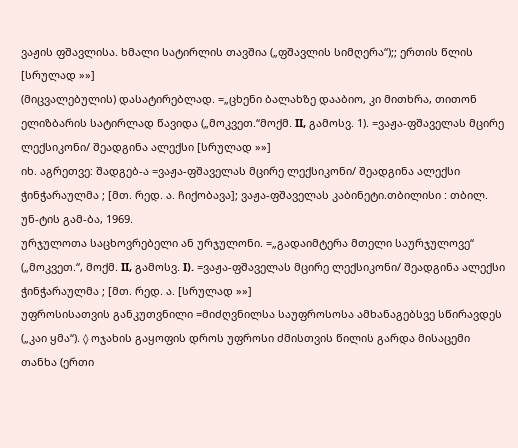ვაჟის ფშავლისა. ხმალი სატირლის თავშია („ფშავლის სიმღერა“);; ერთის წლის [სრულად »»]
(მიცვალებულის) დასატირებლად. =„ცხენი ბალახზე დააბიო, კი მითხრა, თითონ ელიზბარის სატირლად წავიდა („მოკვეთ.“მოქმ. II, გამოსვ. 1). =ვაჟა-ფშაველას მცირე ლექსიკონი/ შეადგინა ალექსი [სრულად »»]
იხ. აგრეთვე: შადგებ-ა =ვაჟა-ფშაველას მცირე ლექსიკონი/ შეადგინა ალექსი ჭინჭარაულმა ; [მთ. რედ. ა. ჩიქობავა]; ვაჟა-ფშაველას კაბინეტი.თბილისი : თბილ. უნ-ტის გამ-ბა, 1969.
ურჯულოთა საცხოვრებელი ან ურჯულონი. =„გადაიმტერა მთელი საურჯულოვე“ („მოკვეთ.“, მოქმ. II, გამოსვ. I). =ვაჟა-ფშაველას მცირე ლექსიკონი/ შეადგინა ალექსი ჭინჭარაულმა ; [მთ. რედ. ა. [სრულად »»]
უფროსისათვის განკუთვნილი =მიძღვნილსა საუფროსოსა ამხანაგებსვე სწირავდეს („კაი ყმა“). ◊ ოჯახის გაყოფის დროს უფროსი ძმისთვის წილის გარდა მისაცემი თანხა (ერთი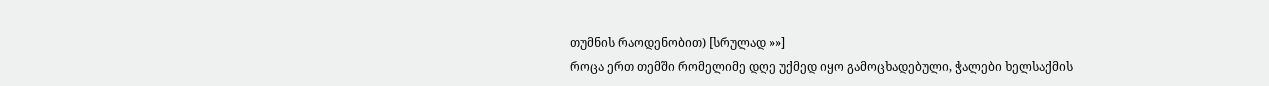თუმნის რაოდენობით) [სრულად »»]
როცა ერთ თემში რომელიმე დღე უქმედ იყო გამოცხადებული, ჭალები ხელსაქმის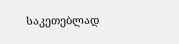საკეთებლად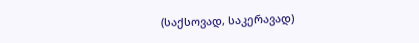(საქსოვად, საკერავად)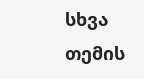სხვა თემის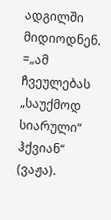ადგილში მიდიოდნენ. =„ამ ჩვეულებას „საუქმოდ სიარული“ ჰქვიან“ (ვაჟა).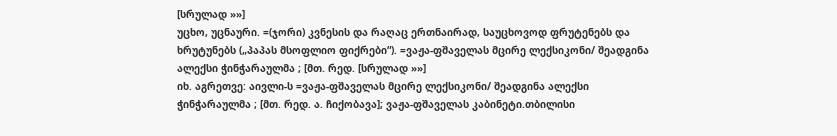[სრულად »»]
უცხო, უცნაური. =(ჯორი) კვნესის და რაღაც ერთნაირად, საუცხოვოდ ფრუტენებს და ხრუტუნებს („პაპას მსოფლიო ფიქრები“). =ვაჟა-ფშაველას მცირე ლექსიკონი/ შეადგინა ალექსი ჭინჭარაულმა ; [მთ. რედ. [სრულად »»]
იხ. აგრეთვე: აივლი-ს =ვაჟა-ფშაველას მცირე ლექსიკონი/ შეადგინა ალექსი ჭინჭარაულმა ; [მთ. რედ. ა. ჩიქობავა]; ვაჟა-ფშაველას კაბინეტი.თბილისი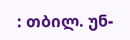: თბილ. უნ-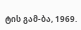ტის გამ-ბა, 1969.